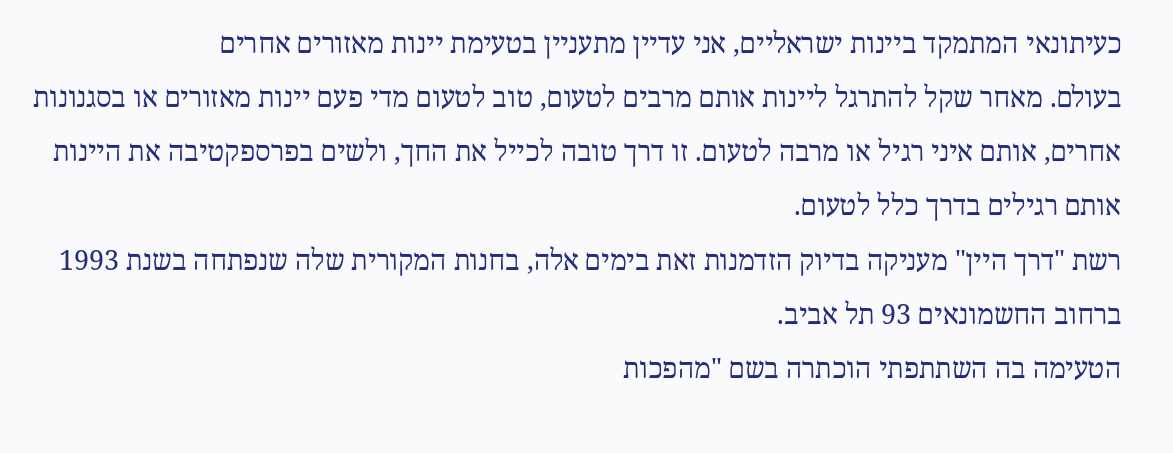כעיתונאי המתמקד ביינות ישראליים, אני עדיין מתעניין בטעימת יינות מאזורים אחרים
בעולם. מאחר שקל להתרגל ליינות אותם מרבים לטעום, טוב לטעום מדי פעם יינות מאזורים או בסגנונות אחרים, אותם איני רגיל או מרבה לטעום. זו דרך טובה לכייל את החך, ולשים בפרספקטיבה את היינות אותם רגילים בדרך כלל לטעום.
רשת "דרך היין" מעניקה בדיוק הזדמנות זאת בימים אלה, בחנות המקורית שלה שנפתחה בשנת 1993 ברחוב החשמונאים 93 תל אביב.
הטעימה בה השתתפתי הוכתרה בשם "מהפכות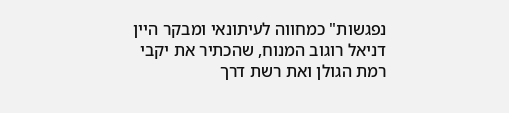נפגשות" כמחווה לעיתונאי ומבקר היין דניאל רוגוב המנוח, שהכתיר את יקבי רמת הגולן ואת רשת דרך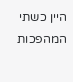היין כשתי המהפכות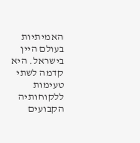האמיתיות בעולם היין בישראל. היא קדמה לשתי טעימות ללקוחותיה הקבועים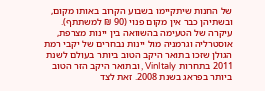של החנות שיתקיימו בשבוע הקרוב באותו מקום, ובשתיהן כבר אין מקום פנוי (90 ₪ למשתתף).
עיקרה של הטעימה בהשוואה בין יינות מצרפת, אוסטרליה וגרמניה מול יינות נבחרים של יקבי רמת הגולן שזכו בתואר היקב הטוב ביותר בעולם לשנת 2011 בתחרות VinItaly , ובתואר היקב הזר הטוב ביותר בפראג בשנת 2008. זאת לצד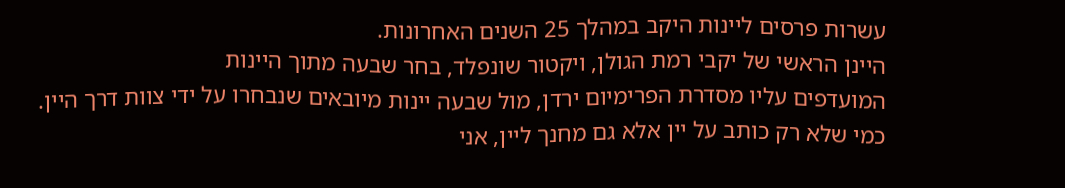עשרות פרסים ליינות היקב במהלך 25 השנים האחרונות.
היינן הראשי של יקבי רמת הגולן, ויקטור שונפלד, בחר שבעה מתוך היינות
המועדפים עליו מסדרת הפרימיום ירדן, מול שבעה יינות מיובאים שנבחרו על ידי צוות דרך היין.
כמי שלא רק כותב על יין אלא גם מחנך ליין, אני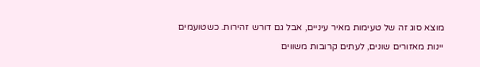מוצא סוג זה של טעימות מאיר עיניים, אבל גם דורש זהירות. כשטועמים יינות מאזורים שונים, לעתים קרובות משווים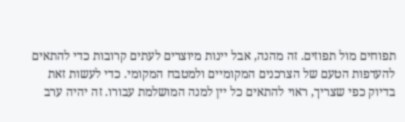תפוחים מול תפוזים. זה מהנה, אבל יינות מיוצרים לעתים קרובות כדי להתאים להעדפות הטעם של הצרכנים המקומיים ולמטבח המקומי. כדי לעשות זאת בדיוק כפי שצריך, ראוי להתאים כל יין למנה המושלמת עבורו. זה יהיה ערב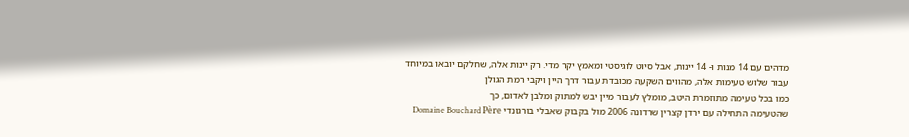מדהים עם 14 מנות ו- 14 יינות, אבל סיוט לוגיסטי ומאמץ יקר מדי. רק יינות אלה, שחלקם יובאו במיוחד עבור שלוש טעימות אלה, מהווים השקעה מכובדת עבור דרך היין ויקבי רמת הגולן
כמו בכל טעימה מתוזמרת היטב, מומלץ לעבור מיין יבש למתוק ומלבן לאדום, כך
שהטעימה התחילה עם ירדן קצרין שרדונה 2006 מול בקבוק שאבלי בורגונדי Domaine Bouchard Père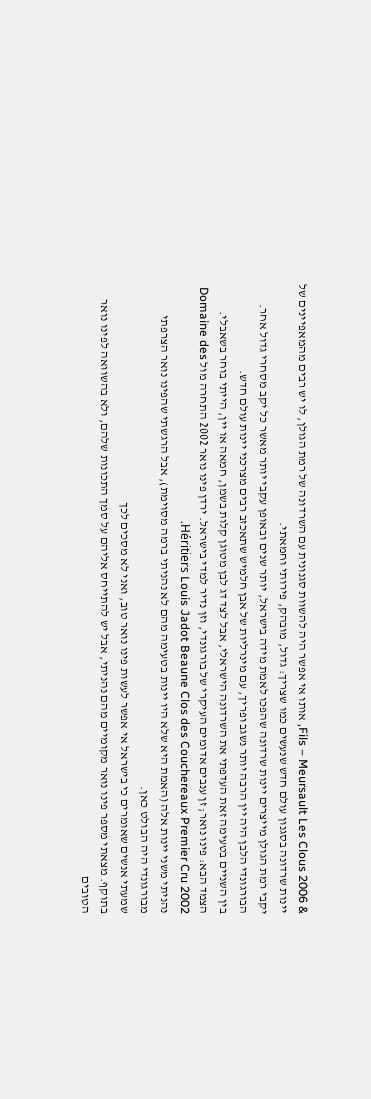& Fils – Meursault Les Clous 2006, אותו אי אפשר היה להשוות סגנונית עם השרדונה של רמת הגולן, לו יש רבים מהמאפיינים של יינות שרדונה בסגנון עולם חדש שנעשים כמו שצריך: גדול, מובהק, פירותי וחמאתי.
יקבי רמת הגולן מייצרים יינות שרדונה שהפכו לאמת מידה בישראל, יותר שנים ובאופן עקבי יותר מאשר כל יקב מסחרי גדול אחר.
הבורגונדי הלבן היה יין הרבה יותר נשגב ופריך, עם מינרליות של אבן חלמיש שתאכזב רבים מצרכני יינות עולם חדש.
בין השניים בטעימה זאת העדפתי את השרדונה הישראלי, אבל לצד דג לבן מטוגן קלות בשמן, חמאה או יין, הייתי בוחר בשאבלי.
הצמד הבא: פינו נואר; זן ענבים אדומים העיקרי של בורגונדי, וזן נדיר למדי בישראל. ירדן פינו נואר 2002 התחרה מול Domaine des Héritiers Louis Jadot Beaune Clos des Couchereaux Premier Cru 2002.
נהניתי משני יינות אלה (האמת היא שלא היו יינות בטעימה מהם לא נהניתי ברמה מסוימת), אבל הרגשתי שהפינו נואר הצרפתי מבורגונדי היה הבולט כאן.
שמעתי אנשים שאומרים כי בישראל אי אפשר לעשות פינו נואר טוב, ואני לא מסכים לכך
בתוקף. מצאתי מספר פינו נואר מקומיים מהם נהניתי, אבל יש להתייחס אליהם על סמך התכונות שלהם, ולא בהשוואה לפינו נואר הטובים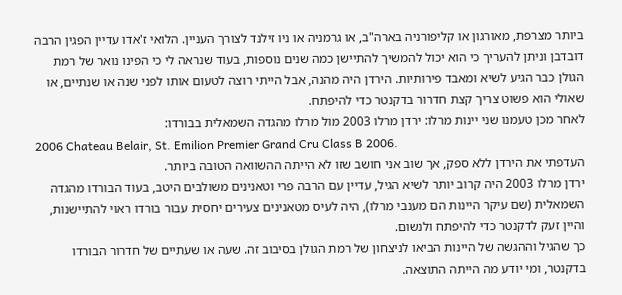ביותר מצרפת, מאורגון או קליפורניה בארה"ב, או גרמניה או ניו זילנד לצורך העניין. הלואי ז'אדו עדיין הפגין הרבה דובדבן וניתן להעריך כי הוא יכול להמשיך להתיישן כמה שנים נוספות, בעוד שנראה לי כי הפינו נואר של רמת הגולן כבר הגיע לשיא ומאבד פירותיות. הירדן היה מהנה, אבל הייתי רוצה לטעום אותו לפני שנה או שנתיים, או שאולי הוא פשוט צריך קצת חדרור בדקנטר כדי להיפתח.
לאחר מכן טעמנו שני יינות מרלו: ירדן מרלו 2003 מול מרלו מהגדה השמאלית בבורדו:
2006 Chateau Belair, St. Emilion Premier Grand Cru Class B 2006.
העדפתי את הירדן ללא ספק, אך שוב אני חושב שזו לא הייתה ההשוואה הטובה ביותר.
ירדן מרלו 2003 היה קרוב יותר לשיא הגיל, עדיין עם הרבה פרי וטאנינים משולבים היטב, בעוד הבורדו מהגדה השמאלית (שם עיקר היינות הם מענבי מרלו), היה לעיס מטאנינים צעירים יחסית עבור בורדו ראוי להתיישנות, והיין זעק לדקנטר כדי להיפתח ולנשום.
כך שהגיל וההגשה של היינות הביאו לניצחון של רמת הגולן בסיבוב זה. שעה או שעתיים של חדרור הבורדו בדקנטר, ומי יודע מה הייתה התוצאה.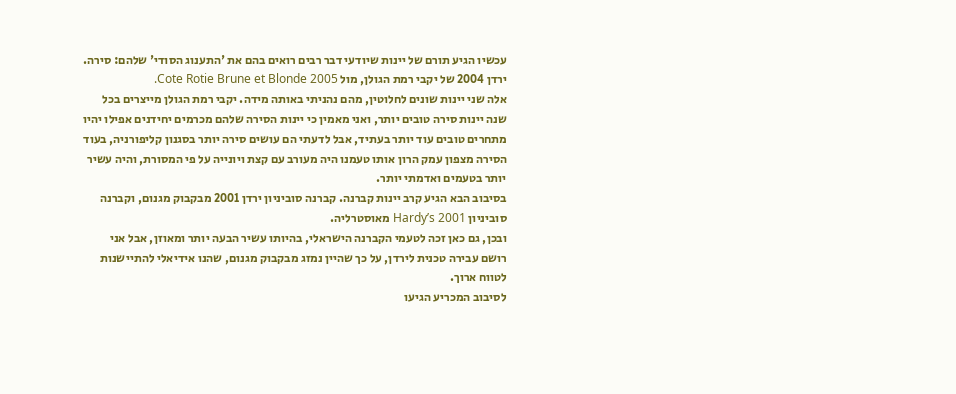עכשיו הגיע תורם של יינות שיודעי דבר רבים רואים בהם את 'התענוג הסודי' שלהם: סירה.
ירדן 2004 של יקבי רמת הגולן, מול Cote Rotie Brune et Blonde 2005.
אלה שני יינות שונים לחלוטין, מהם נהניתי באותה מידה. יקבי רמת הגולן מייצרים בכל שנה יינות סירה טובים יותר, ואני מאמין כי יינות הסירה שלהם מכרמים יחידנים אפילו יהיו מתחרים טובים עוד יותר בעתיד, אבל לדעתי הם עושים סירה יותר בסגנון קליפורניה, בעוד הסירה מצפון עמק הרון אותו טעמנו היה מעורב עם קצת ויונייה על פי המסורת, והיה עשיר יותר בטעמים ואדמתי יותר.
בסיבוב הבא הגיע קרב יינות קברנה. קברנה סוביניון ירדן 2001 מבקבוק מגנום, וקברנה סוביניון Hardy’s 2001 מאוסטרליה.
ובכן, גם כאן זכה לטעמי הקברנה הישראלי, בהיותו עשיר הבעה יותר ומאוזן, אבל אני רושם עבירה טכנית לירדן, על כך שהיין נמזג מבקבוק מגנום, שהנו אידיאלי להתיישנות לטווח ארוך.
לסיבוב המכריע הגיעו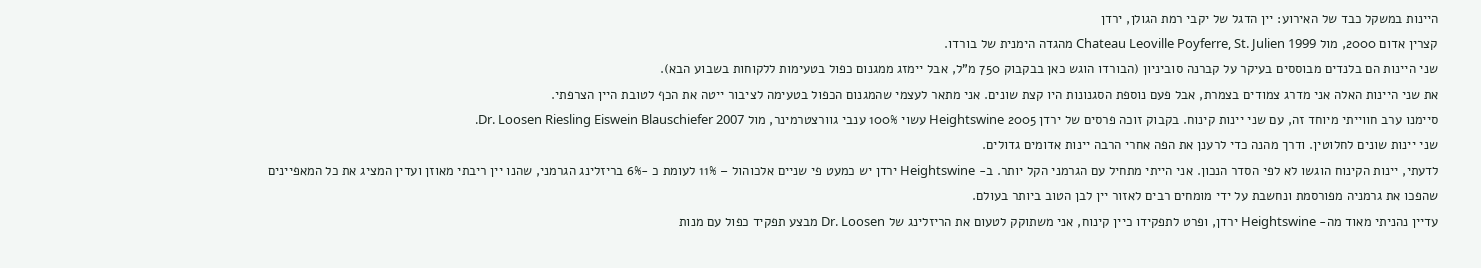היינות במשקל כבד של האירוע: יין הדגל של יקבי רמת הגולן, ירדן
קצרין אדום 2000, מול Chateau Leoville Poyferre, St. Julien 1999 מהגדה הימנית של בורדו.
שני היינות הם בלנדים מבוססים בעיקר על קברנה סוביניון (הבורדו הוגש כאן בבקבוק 750 מ"ל, אבל יימזג ממגנום כפול בטעימות ללקוחות בשבוע הבא).
את שני היינות האלה אני מדרג צמודים בצמרת, אבל פעם נוספת הסגנונות היו קצת שונים. אני מתאר לעצמי שהמגנום הכפול בטעימה לציבור ייטה את הכף לטובת היין הצרפתי.
סיימנו ערב חווייתי מיוחד זה, עם שני יינות קינוח. בקבוק זוכה פרסים של ירדן 2005 Heightswine עשוי 100% ענבי גוורצטרמינר, מול Dr. Loosen Riesling Eiswein Blauschiefer 2007.
שני יינות שונים לחלוטין. ודרך מהנה כדי לרענן את הפה אחרי הרבה יינות אדומים גדולים.
לדעתי, יינות הקינוח הוגשו לא לפי הסדר הנכון. אני הייתי מתחיל עם הגרמני הקל יותר. ב- Heightswine ירדן יש כמעט פי שניים אלכוהול – 11% לעומת כ -6% בריזלינג הגרמני, שהנו יין ריבתי מאוזן ועדין המציג את כל המאפיינים שהפכו את גרמניה מפורסמת ונחשבת על ידי מומחים רבים לאזור יין לבן הטוב ביותר בעולם.
עדיין נהניתי מאוד מה- Heightswine ירדן, ופרט לתפקידו כיין קינוח, אני משתוקק לטעום את הריזלינג של Dr. Loosen מבצע תפקיד כפול עם מנות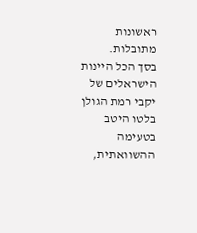ראשונות מתובלות.
בסך הכל היינות הישראלים של יקבי רמת הגולן בלטו היטב בטעימה ההשוואתית,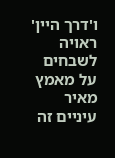ו'דרך היין' ראויה לשבחים על מאמץ מאיר עיניים זה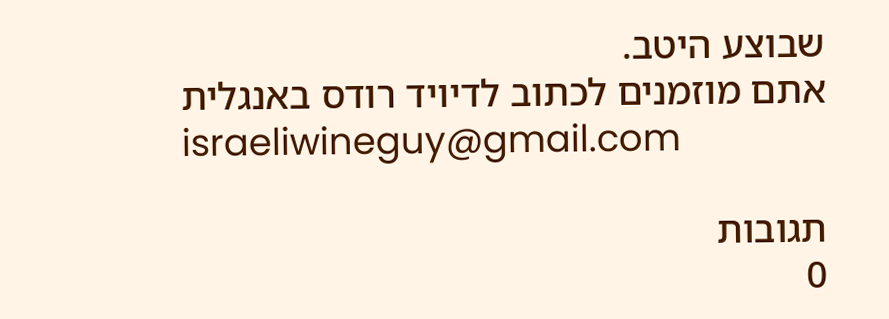שבוצע היטב.
אתם מוזמנים לכתוב לדיויד רודס באנגלית
israeliwineguy@gmail.com

תגובות
0